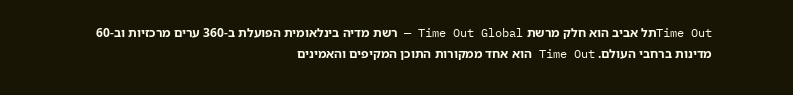Time Outתל אביב הוא חלק מרשת Time Out Global — רשת מדיה בינלאומית הפועלת ב-360 ערים מרכזיות וב-60 מדינות ברחבי העולם. Time Out הוא אחד ממקורות התוכן המקיפים והאמינים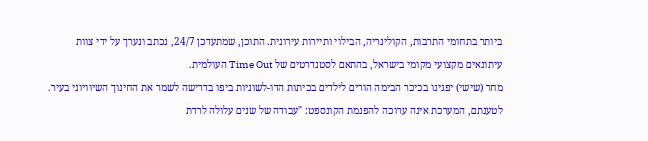ביותר בתחומי התרבות, הקולינריה, הבילוי ותיירות עירונית. התוכן, שמתעדכן 24/7, נכתב ונערך על ידי צוות עיתונאים מקצועי מקומי בישראל, בהתאם לסטנדרטים של Time Out העולמית.
מחר (שישי) יפגינו בכיכר הבימה הורים לילדים בכיתות הדו-לשוניות ביפו בדרישה לשמר את החינוך השיוויוני בעיר. לטענתם, המערכת אינה ערוכה להפנמת הקונספט: "עבודה של שנים עלולה לרדת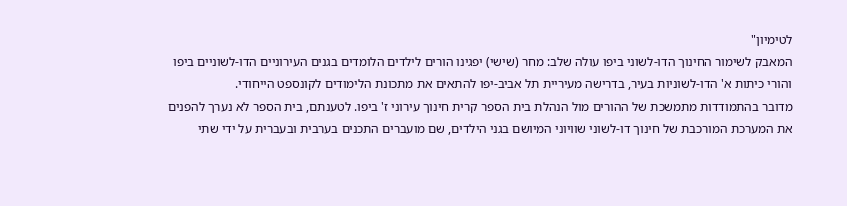לטימיון"
המאבק לשימור החינוך הדו-לשוני ביפו עולה שלב: מחר (שישי) יפגינו הורים לילדים הלומדים בגנים העירוניים הדו-לשוניים ביפו והורי כיתות א' הדו-לשוניות בעיר, בדרישה מעיריית תל אביב-יפו להתאים את מתכונת הלימודים לקונספט הייחודי.
מדובר בהתמודדות מתמשכת של ההורים מול הנהלת בית הספר קרית חינוך עירוני ז' ביפו. לטענתם, בית הספר לא נערך להפנים את המערכת המורכבת של חינוך דו-לשוני שוויוני המיושם בגני הילדים, שם מועברים התכנים בערבית ובעברית על ידי שתי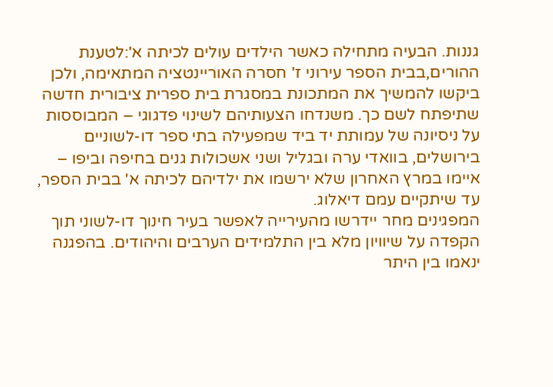גננות. הבעיה מתחילה כאשר הילדים עולים לכיתה א':לטענת ההורים,בבית הספר עירוני ז' חסרה האוריינטציה המתאימה, ולכן ביקשו להמשיך את המתכונת במסגרת בית ספרית ציבורית חדשה שתיפתח לשם כך. משנדחו הצעותיהם לשינוי פדגוגי – המבוססות על ניסיונה של עמותת יד ביד שמפעילה בתי ספר דו-לשוניים בירושלים, בוואדי ערה ובגליל ושני אשכולות גנים בחיפה וביפו – איימו במרץ האחרון שלא ירשמו את ילדיהם לכיתה א' בבית הספר, עד שיתקיים עמם דיאלוג.
המפגינים מחר יידרשו מהעירייה לאפשר בעיר חינוך דו-לשוני תוך הקפדה על שיוויון מלא בין התלמידים הערבים והיהודים. בהפגנה ינאמו בין היתר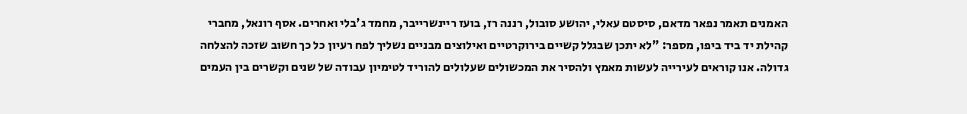האמנים תאמר נפאר מדאם, סיסטם עאלי, יהושע סובול, רננה רז, בועז ריינשרייבר, מחמד ג'בלי ואחרים. אסף רונאל, מחברי קהילת יד ביד ביפו, מספר: "לא יתכן שבגלל קשיים בירוקרטיים ואילוצים מבניים נשליך לפח רעיון כל כך חשוב שזכה להצלחה גדולה. אנו קוראים לעירייה לעשות מאמץ ולהסיר את המכשולים שעלולים להוריד לטימיון עבודה של שנים וקשרים בין העמים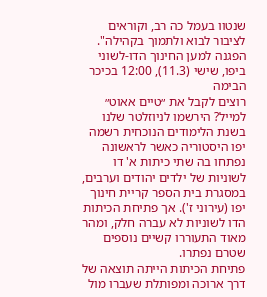שנטוו בעמל כה רב, וקוראים לציבור לבוא ולתמוך בקהילה".
הפגנה למען החינוך הדו-לשוני ביפו, שישי (11.3), 12:00 בכיכר הבימה
רוצים לקבל את ״טיים אאוט״ למייל? הירשמו לניוזלטר שלנו
בשנת הלימודים הנוכחית רשמה יפו היסטוריה כאשר לראשונה נפתחו בה שתי כיתות א' דו לשוניות של ילדים יהודים וערבים, במסגרת בית הספר קריית חינוך יפו (עירוני ז'). אך פתיחת הכיתות הדו לשוניות לא עברה חלק, ומהר מאוד התעוררו קשיים נוספים שטרם נפתרו.
פתיחת הכיתות הייתה תוצאה של דרך ארוכה ומפותלת שעברו מול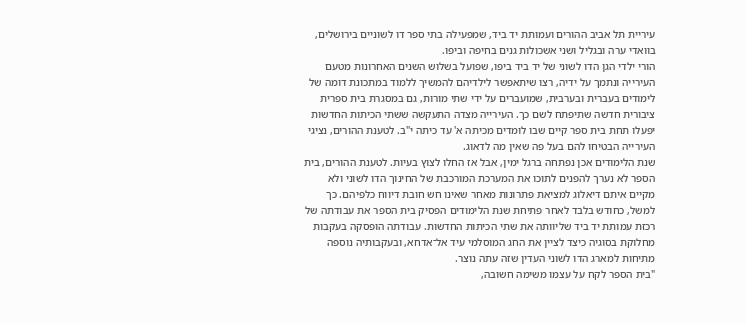עיריית תל אביב ההורים ועמותת יד ביד, שמפעילה בתי ספר דו לשוניים בירושלים, בוואדי ערה ובגליל ושני אשכולות גנים בחיפה וביפו.
הורי ילדי הגן הדו לשוני של יד ביד ביפו, שפועל בשלוש השנים האחרונות מטעם העירייה ונתמך על ידיה, רצו שיתאפשר לילדיהם להמשיך ללמוד במתכונת דומה של לימודים בעברית ובערבית, שמועברים על ידי שתי מורות, גם במסגרת בית ספרית ציבורית חדשה שתיפתח לשם כך. העירייה מצדה התעקשה ששתי הכיתות החדשות יפעלו תחת בית ספר קיים שבו לומדים מכיתה א' עד כיתה י"ב. לטענת ההורים, נציגי העירייה הבטיחו להם בעל פה שאין מה לדאוג.
שנת הלימודים אכן נפתחה ברגל ימין, אבל אז החלו לצוץ בעיות. לטענת ההורים, בית הספר לא נערך להפנים לתוכו את המערכת המורכבת של החינוך הדו לשוני ולא מקיים איתם דיאלוג למציאת פתרונות מאחר שאינו חש חובת דיווח כלפיהם. כך למשל, כחודש בלבד לאחר פתיחת שנת הלימודים הפסיק בית הספר את עבודתה של רכזת עמותת יד ביד שליוותה את שתי הכיתות החדשות. עבודתה הופסקה בעקבות מחלוקת בסוגיה כיצד לציין את החג המוסלמי עיד אל־אדחא, ובעקבותיה נוספה מתיחות למארג הדו לשוני העדין שזה עתה נוצר.
"בית הספר לקח על עצמו משימה חשובה,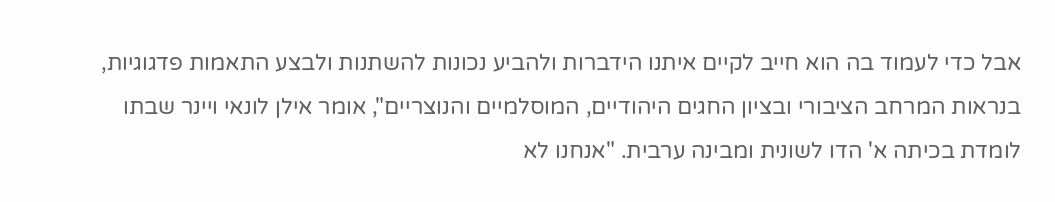אבל כדי לעמוד בה הוא חייב לקיים איתנו הידברות ולהביע נכונות להשתנות ולבצע התאמות פדגוגיות, בנראות המרחב הציבורי ובציון החגים היהודיים, המוסלמיים והנוצריים", אומר אילן לונאי ויינר שבתו לומדת בכיתה א' הדו לשונית ומבינה ערבית. "אנחנו לא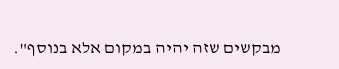מבקשים שזה יהיה במקום אלא בנוסף".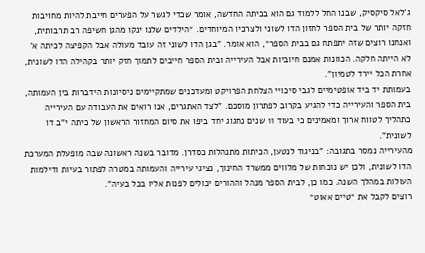ג'לאל סיקסיק, שבנו החל ללמוד גם הוא בכיתה החדשה, אומר שכדי לגשר על הפערים חייבת להיות מחויבות חזקה יותר של בית הספר לחזון הדו לשוני ולצרכיו המיוחדים. ״הילדים שלנו ינקו מהגן חשיפה רב תרבותית, ואנחנו רוצים שזה יתפתח גם בבית הספר״, הוא אומר. "בגן הדו לשוני זה עובד מעולה אבל הקפיצה לכיתה א' לא הייתה חלקה. הכוונות אמנם חיוביות אבל העירייה ובית הספר חייבים לתמוך חזק יותר בקהילה הדו לשונית, אחרת הכל יירד לטמיון".
בעמותת יד ביד אופטימיים לגבי סיכויי הצלחת הפרויקט ומעדכנים שמתקיימים ניסיונות הידברות בין העמותה, בית הספר והעירייה כדי להגיע בקרוב לפתרון מוסכם. "לצד האתגרים, אנו רואים את העבודה עם העירייה כתהליך לטווח ארוך ומאמינים כי בעוד 11 שנים נחגוג יחד ביפו את סיום המחזור הראשון של כיתה י"ב דו לשונית".
מהעירייה נמסר בתגובה: "בניגוד לנטען, הכיתות מתנהלות כסדרן. מדובר בשנה ראשונה שבה מופעלת המערכת הדו לשונית, ולכן יש נוכחות של מלווים ממשרד החינוך, נציגי עירייה והעמותה במטרה לפתור בעיות ודילמות העולות במהלך השנה. כמו כן, לבית הספר מנהל וההורים יכולים לפנות אליו בכל בעיה".
רוצים לקבל את ״טיים אאוט״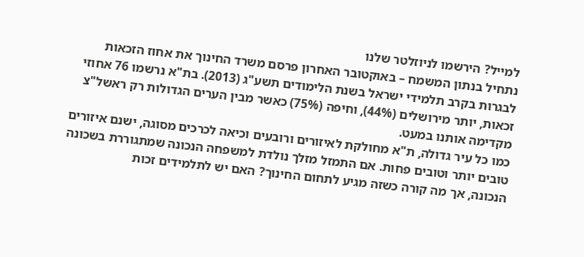למייל? הירשמו לניוזלטר שלנו
נתחיל בנתון המשמח – באוקטובר האחרון פרסם משרד החינוך את אחוז הזכאות לבגרות בקרב תלמידי ישראל בשנת הלימודים תשע"ג (2013). בת"א נרשמו 76 אחוזי זכאות, יותר מירושלים (44%), וחיפה (75%) כאשר מבין הערים הגדולות רק ראשל"צ מקדימה אותנו במעט.
כמו כל עיר גדולה, ת"א מחולקת לאיזורים ורובעים וכיאה לכרכים מסוגה, ישנם איזורים טובים יותר וטובים פחות. אם התמזל מזלך נולדת למשפחה הנכונה שמתגוררת בשכונה הנכונה, אך מה קורה כשזה מגיע לתחום החינוך? האם יש לתלמידים זכות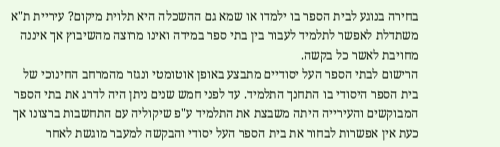בחירה בנוגע לבית הספר בו ילמדו או שמא גם ההשכלה היא תלוית מיקום? עיריית ת"א משתדלת לאפשר לתלמיד לעבור בין בתי ספר במידה ואינו מרוצה מהשיבוץ אך איננה מחויבת לאשר כל בקשה.
הרישום לבתי הספר העל יסודיים מתבצע באופן אוטומטי ונגזר מהמרחב החינוכי של בית הספר היסודי בו התחנך התלמיד. עד לפני חמש שנים ניתן היה לדרג את בתי הספר המבוקשים והעירייה היתה משבצת את התלמיד ע"פ שיקוליה עם התחשבות ברצונו אך כעת אין אפשרות לבחור את בית הספר העל יסודי והבקשה למעבר מוגשת לאחר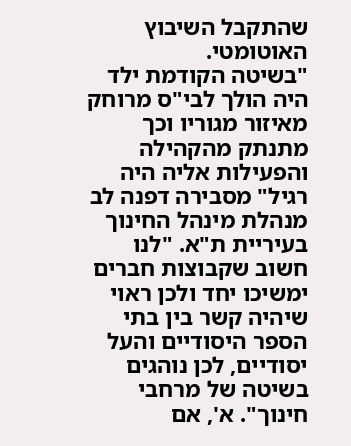שהתקבל השיבוץ האוטומטי.
"בשיטה הקודמת ילד היה הולך לבי"ס מרוחק מאיזור מגוריו וכך מתנתק מהקהילה והפעילות אליה היה רגיל" מסבירה דפנה לב מנהלת מינהל החינוך בעיריית ת"א. "לנו חשוב שקבוצות חברים ימשיכו יחד ולכן ראוי שיהיה קשר בין בתי הספר היסודיים והעל יסודיים, לכן נוהגים בשיטה של מרחבי חינוך". א', אם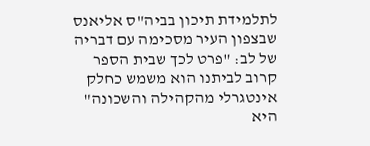לתלמידת תיכון בביה"ס אליאנס שבצפון העיר מסכימה עם דבריה של לב: "פרט לכך שבית הספר קרוב לביתנו הוא משמש כחלק אינטגרלי מהקהילה והשכונה" היא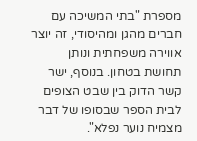מספרת "בתי המשיכה עם חברים מהגן ומהיסודי, זה יוצר אווירה משפחתית ונותן תחושת בטחון. בנוסף, ישר קשר הדוק בין שבט הצופים לבית הספר שבסופו של דבר מצמיח נוער נפלא".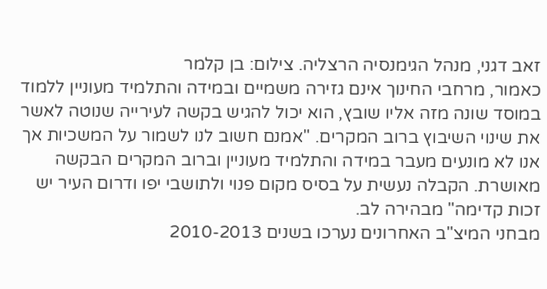זאב דגני, מנהל הגימנסיה הרצליה. צילום: בן קלמר
כאמור, מרחבי החינוך אינם גזירה משמיים ובמידה והתלמיד מעוניין ללמוד במוסד שונה מזה אליו שובץ, הוא יכול להגיש בקשה לעירייה שנוטה לאשר את שינוי השיבוץ ברוב המקרים. "אמנם חשוב לנו לשמור על המשכיות אך אנו לא מונעים מעבר במידה והתלמיד מעוניין וברוב המקרים הבקשה מאושרת. הקבלה נעשית על בסיס מקום פנוי ולתושבי יפו ודרום העיר יש זכות קדימה" מבהירה לב.
מבחני המיצ"ב האחרונים נערכו בשנים 2010-2013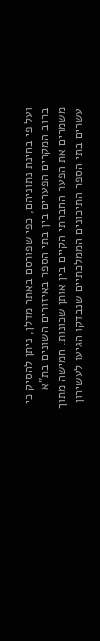ועל פי בחינת נתוניהם, כפי שפורסם באתר מדלן, ניתן להסיק כי ברוב המקרים הפערים בין בתי הספר באיזורים השונים בת"א משמרים את הפער החברתי הקיים בין אותן שכונות. חמישה מתוך עשרים בתי הספר התיכונים הממלכתיים שנבדקו הגיעו לעשירון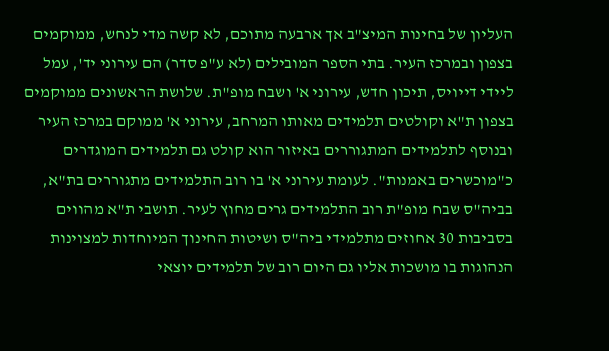העליון של בחינות המיצ"ב אך ארבעה מתוכם, לא קשה מדי לנחש, ממוקמים בצפון ובמרכז העיר. בתי הספר המובילים (לא ע"פ סדר) הם עירוני יד', עמל ליידי דייויס, תיכון חדש, עירוני א' ושבח מופ"ת. שלושת הראשונים ממוקמים בצפון ת"א וקולטים תלמידים מאותו המרחב, עירוני א' ממוקם במרכז העיר ובנוסף לתלמידים המתגוררים באיזור הוא קולט גם תלמידים המוגדרים כ"מוכשרים באמנות". לעומת עירוני א' בו רוב התלמידים מתגוררים בת"א, בביה"ס שבח מופ"ת רוב התלמידים גרים מחוץ לעיר. תושבי ת"א מהווים בסביבות 30 אחוזים מתלמידי ביה"ס ושיטות החינוך המיוחדות למצוינות הנהוגות בו מושכות אליו גם היום רוב של תלמידים יוצאי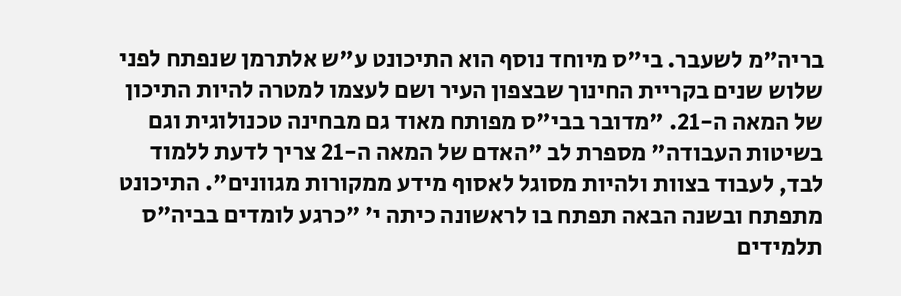בריה"מ לשעבר. בי"ס מיוחד נוסף הוא התיכונט ע"ש אלתרמן שנפתח לפני שלוש שנים בקריית החינוך שבצפון העיר ושם לעצמו למטרה להיות התיכון של המאה ה-21. "מדובר בבי"ס מפותח מאוד גם מבחינה טכנולוגית וגם בשיטות העבודה" מספרת לב "האדם של המאה ה-21 צריך לדעת ללמוד לבד, לעבוד בצוות ולהיות מסוגל לאסוף מידע ממקורות מגוונים". התיכונט מתפתח ובשנה הבאה תפתח בו לראשונה כיתה י' "כרגע לומדים בביה"ס תלמידים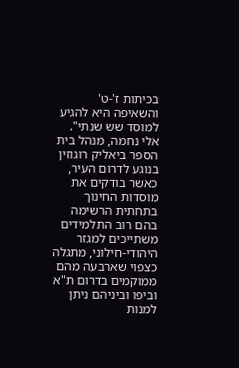בכיתות ז'-ט' והשאיפה היא להגיע למוסד שש שנתי".
אלי נחמה, מנהל בית הספר ביאליק רוגוזין
בנוגע לדרום העיר, כאשר בודקים את מוסדות החינוך בתחתית הרשימה בהם רוב התלמידים משתייכים למגזר היהודי-חילוני, מתגלה כצפוי שארבעה מהם ממוקמים בדרום ת"א וביפו וביניהם ניתן למנות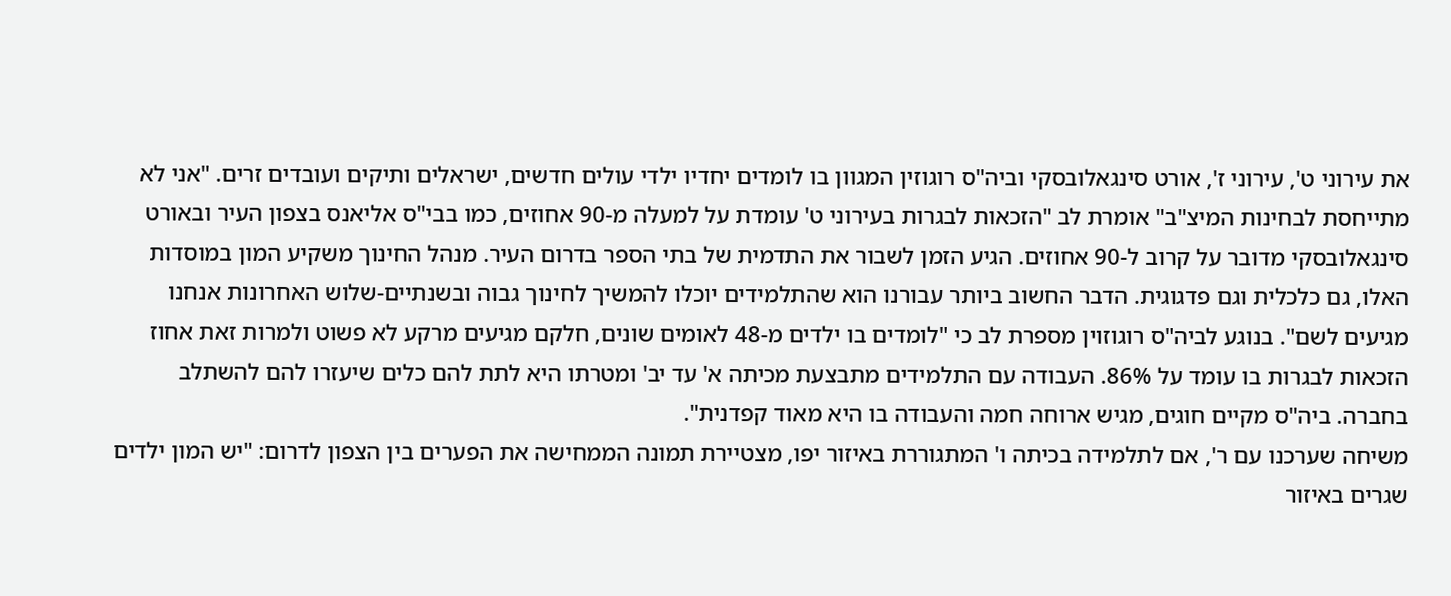את עירוני ט', עירוני ז', אורט סינגאלובסקי וביה"ס רוגוזין המגוון בו לומדים יחדיו ילדי עולים חדשים, ישראלים ותיקים ועובדים זרים. "אני לא מתייחסת לבחינות המיצ"ב" אומרת לב "הזכאות לבגרות בעירוני ט' עומדת על למעלה מ-90 אחוזים, כמו בבי"ס אליאנס בצפון העיר ובאורט סינגאלובסקי מדובר על קרוב ל-90 אחוזים. הגיע הזמן לשבור את התדמית של בתי הספר בדרום העיר. מנהל החינוך משקיע המון במוסדות האלו, גם כלכלית וגם פדגוגית. הדבר החשוב ביותר עבורנו הוא שהתלמידים יוכלו להמשיך לחינוך גבוה ובשנתיים-שלוש האחרונות אנחנו מגיעים לשם". בנוגע לביה"ס רוגוזוין מספרת לב כי "לומדים בו ילדים מ-48 לאומים שונים, חלקם מגיעים מרקע לא פשוט ולמרות זאת אחוז הזכאות לבגרות בו עומד על 86%. העבודה עם התלמידים מתבצעת מכיתה א' עד יב' ומטרתו היא לתת להם כלים שיעזרו להם להשתלב בחברה. ביה"ס מקיים חוגים, מגיש ארוחה חמה והעבודה בו היא מאוד קפדנית".
משיחה שערכנו עם ר', אם לתלמידה בכיתה ו' המתגוררת באיזור יפו, מצטיירת תמונה הממחישה את הפערים בין הצפון לדרום: "יש המון ילדים שגרים באיזור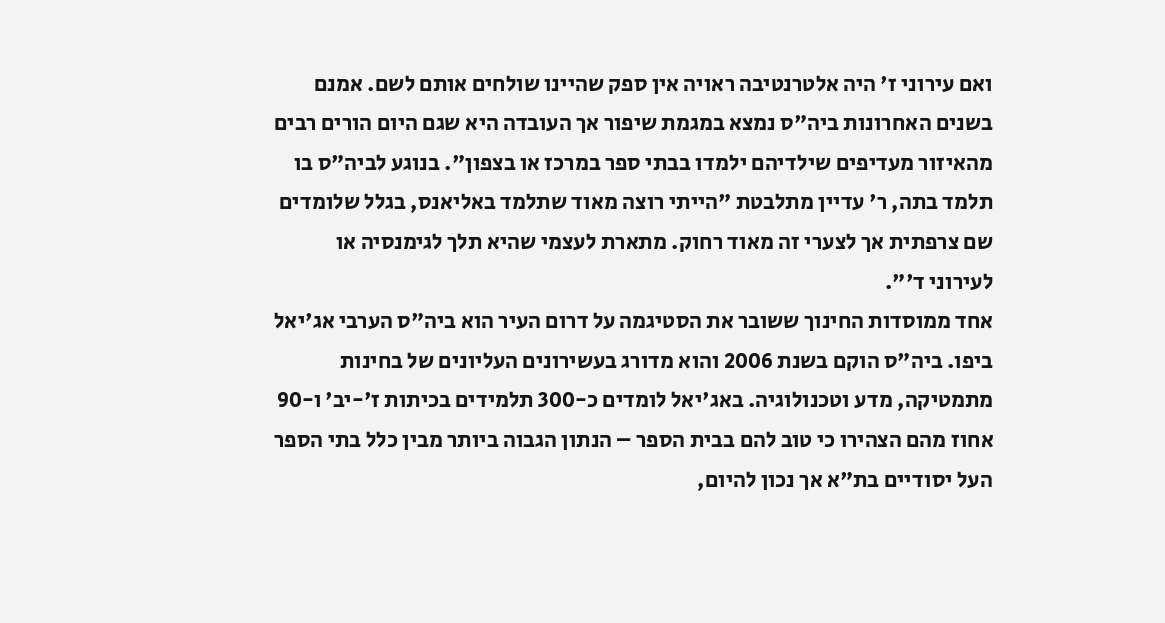ואם עירוני ז' היה אלטרנטיבה ראויה אין ספק שהיינו שולחים אותם לשם. אמנם בשנים האחרונות ביה"ס נמצא במגמת שיפור אך העובדה היא שגם היום הורים רבים מהאיזור מעדיפים שילדיהם ילמדו בבתי ספר במרכז או בצפון". בנוגע לביה"ס בו תלמד בתה, ר' עדיין מתלבטת "הייתי רוצה מאוד שתלמד באליאנס, בגלל שלומדים שם צרפתית אך לצערי זה מאוד רחוק. מתארת לעצמי שהיא תלך לגימנסיה או לעירוני ד'".
אחד ממוסדות החינוך ששובר את הסטיגמה על דרום העיר הוא ביה"ס הערבי אג'יאל ביפו. ביה"ס הוקם בשנת 2006 והוא מדורג בעשירונים העליונים של בחינות מתמטיקה, מדע וטכנולוגיה. באג'יאל לומדים כ-300 תלמידים בכיתות ז'-יב' ו-90 אחוז מהם הצהירו כי טוב להם בבית הספר – הנתון הגבוה ביותר מבין כלל בתי הספר העל יסודיים בת"א אך נכון להיום,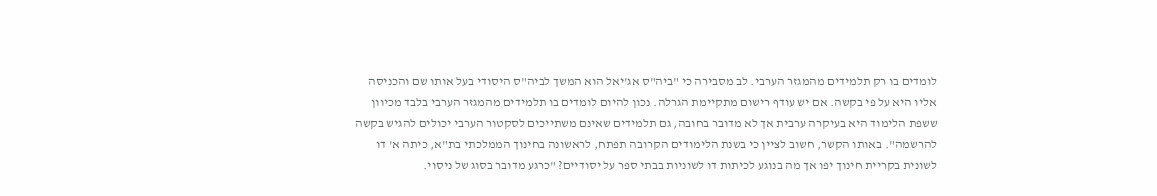לומדים בו רק תלמידים מהמגזר הערבי. לב מסבירה כי "ביה"ס אג'יאל הוא המשך לביה"ס היסודי בעל אותו שם והכניסה אליו היא על פי בקשה. אם יש עודף רישום מתקיימת הגרלה. נכון להיום לומדים בו תלמידים מהמגזר הערבי בלבד מכיוון ששפת הלימוד היא בעיקרה ערבית אך לא מדובר בחובה, גם תלמידים שאינם משתייכים לסקטור הערבי יכולים להגיש בקשה להרשמה". באותו הקשר, חשוב לציין כי בשנת הלימודים הקרובה תפתח, לראשונה בחינוך הממלכתי בת"א, כיתה א' דו לשונית בקריית חינוך יפו אך מה בנוגע לכיתות דו לשוניות בבתי ספר על יסודיים? "כרגע מדובר בסוג של ניסוי.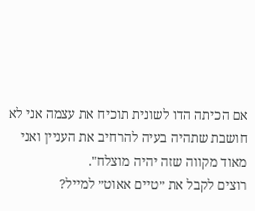אם הכיתה הדו לשונית תוכיח את עצמה אני לא חושבת שתהיה בעיה להרחיב את העניין ואני מאוד מקווה שזה יהיה מוצלח".
רוצים לקבל את ״טיים אאוט״ למייל?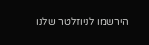הירשמו לניוזלטר שלנו